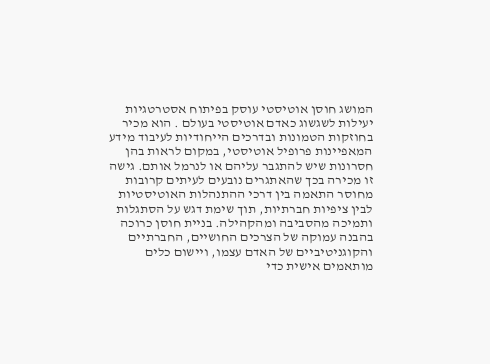המושג חוסן אוטיסטי עוסק בפיתוח אסטרטגיות יעילות לשגשוג כאדם אוטיסטי בעולם . הוא מכיר בחוזקות הטמונות ובדרכים הייחודיות לעיבוד מידע המאפיינות פרופיל אוטיסטי, במקום לראות בהן חסרונות שיש להתגבר עליהם או לנרמל אותם. גישה זו מכירה בכך שהאתגרים נובעים לעיתים קרובות מחוסר התאמה בין דרכי ההתנהלות האוטיסטיות לבין ציפיות חברתיות, תוך שימת דגש על הסתגלות ותמיכה מהסביבה ומהקהילה. בניית חוסן כרוכה בהבנה עמוקה של הצרכים החושיים, החברתיים והקוגניטיביים של האדם עצמו, ויישום כלים מותאמים אישית כדי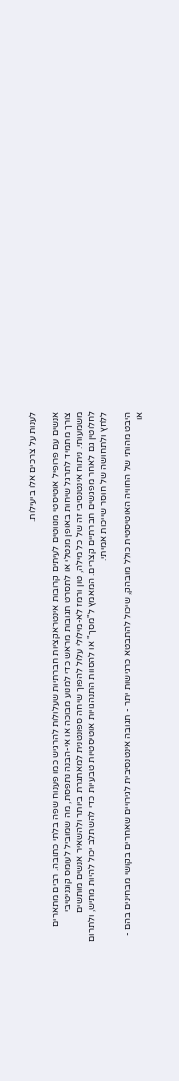לענות על צרכים אלו ביעילות.

אנשים עם פרופיל אוטיסטי מנווטים לעיתים קרובות אינטראקציות חברתיות שעלולות להרגיש כמו פענוח שפה בלתי כתובה. רבים מתארים צורך מתמיד לתרגל שיחות באופן מנטלי או לתסרט תגובות מראש כדי למנוע מבוכה או אי-הבנה נתפסת, מה שמוביל לעומס קוגניטיבי משמעותי. ניתוח אינטנסיבי זה של כל מילה, טון ורמז לא-מילולי עלול להפוך שיחה ספונטנית למאתגרת ביותר ולהשאיר אנשים מותשים לחלוטין גם לאחר מפגשים חברתיים קצרים. המאמץ ל"מסך" או להסוות התנהגויות אוטיסטיות טבעיות כדי להשתלב יכול להיות מתיש, ולתרום ללחץ ולתחושה של חוסר שייכות אמיתי.

היבט מהותי של החוויה האוטיסטית כולל מובהק, שיכול להתבטא כרגישות יתר - תגובה אינטנסיבית לגירויים שאחרים בקושי מבחינים בהם - או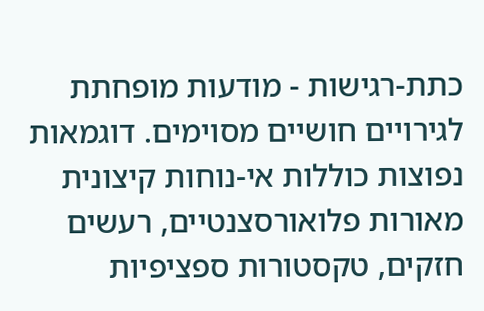כתת-רגישות - מודעות מופחתת לגירויים חושיים מסוימים. דוגמאות נפוצות כוללות אי-נוחות קיצונית מאורות פלואורסצנטיים, רעשים חזקים, טקסטורות ספציפיות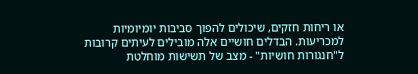או ריחות חזקים, שיכולים להפוך סביבות יומיומיות למכריעות. הבדלים חושיים אלה מובילים לעיתים קרובות ל"חנגורות חושיות" - מצב של תשישות מוחלטת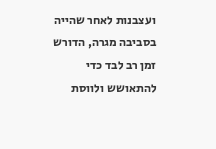ועצבנות לאחר שהייה בסביבה מגרה, הדורש זמן רב לבד כדי להתאושש ולווסת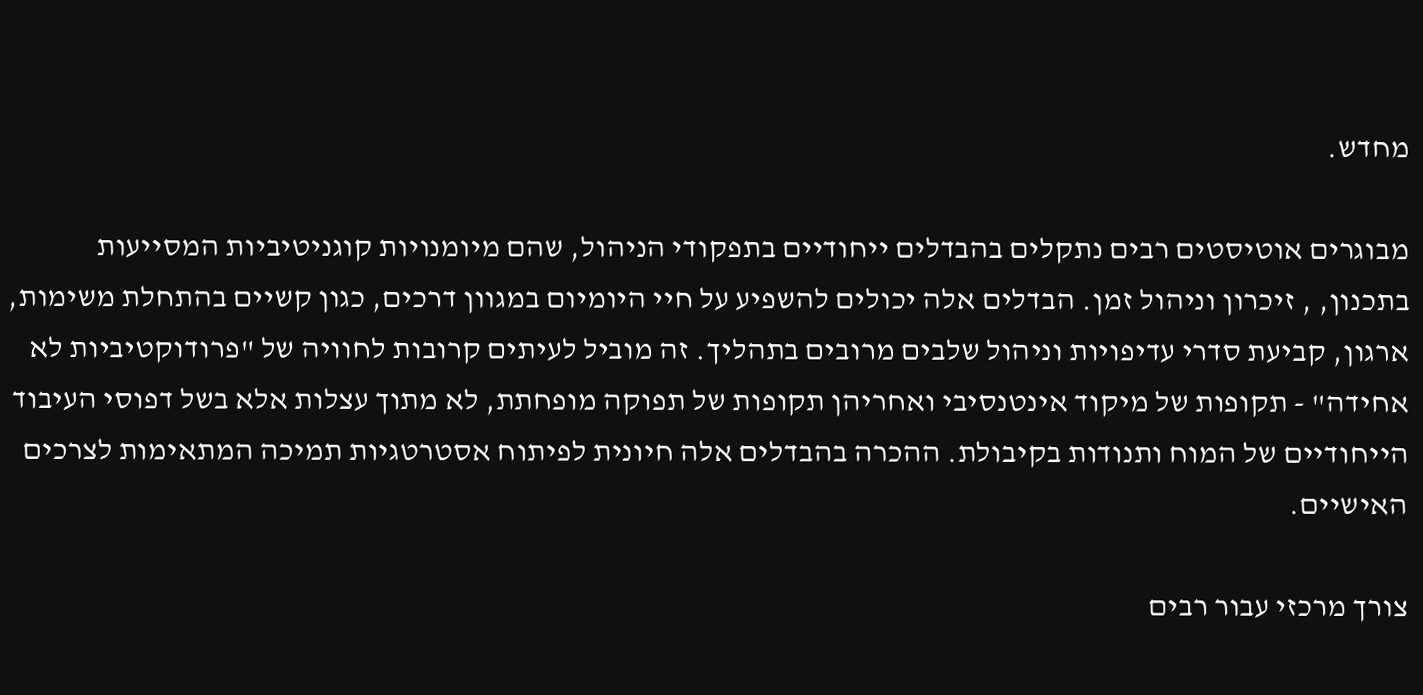מחדש.

מבוגרים אוטיסטים רבים נתקלים בהבדלים ייחודיים בתפקודי הניהול, שהם מיומנויות קוגניטיביות המסייעות בתכנון, , זיכרון וניהול זמן. הבדלים אלה יכולים להשפיע על חיי היומיום במגוון דרכים, כגון קשיים בהתחלת משימות, ארגון, קביעת סדרי עדיפויות וניהול שלבים מרובים בתהליך. זה מוביל לעיתים קרובות לחוויה של "פרודוקטיביות לא אחידה" - תקופות של מיקוד אינטנסיבי ואחריהן תקופות של תפוקה מופחתת, לא מתוך עצלות אלא בשל דפוסי העיבוד הייחודיים של המוח ותנודות בקיבולת. ההכרה בהבדלים אלה חיונית לפיתוח אסטרטגיות תמיכה המתאימות לצרכים האישיים.

צורך מרכזי עבור רבים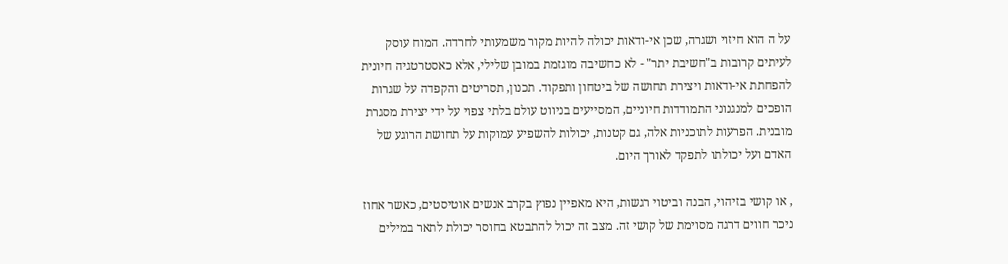על ה הוא חיזוי ושגרה, שכן אי-ודאות יכולה להיות מקור משמעותי לחרדה. המוח עוסק לעיתים קרובות ב"חשיבת יתר" - לא כחשיבה מוגזמת במובן שלילי, אלא כאסטרטגיה חיונית להפחתת אי-ודאות ויצירת תחושה של ביטחון ותפקוד. תכנון, תסריטים והקפדה על שגרות הופכים למנגנוני התמודדות חיוניים, המסייעים בניווט עולם בלתי צפוי על ידי יצירת מסגרת מובנית. הפרעות לתוכניות אלה, גם קטנות, יכולות להשפיע עמוקות על תחושת הרוגע של האדם ועל יכולתו לתפקד לאורך היום.

, או קושי בזיהוי, הבנה וביטוי רגשות, היא מאפיין נפוץ בקרב אנשים אוטיסטים, כאשר אחוז ניכר חווים דרגה מסוימת של קושי זה. מצב זה יכול להתבטא בחוסר יכולת לתאר במילים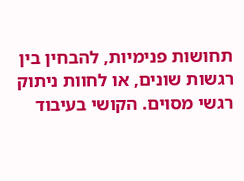תחושות פנימיות, להבחין בין רגשות שונים, או לחוות ניתוק רגשי מסוים. הקושי בעיבוד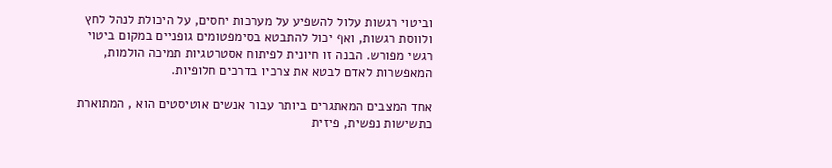וביטוי רגשות עלול להשפיע על מערכות יחסים, על היכולת לנהל לחץ ולווסת רגשות, ואף יכול להתבטא בסימפטומים גופניים במקום ביטוי רגשי מפורש. הבנה זו חיונית לפיתוח אסטרטגיות תמיכה הולמות, המאפשרות לאדם לבטא את צרכיו בדרכים חלופיות.

אחד המצבים המאתגרים ביותר עבור אנשים אוטיסטים הוא , המתוארת כתשישות נפשית, פיזית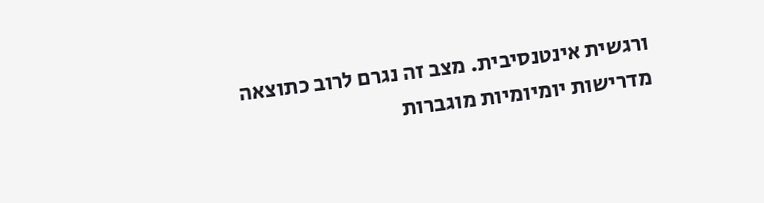ורגשית אינטנסיבית. מצב זה נגרם לרוב כתוצאה מדרישות יומיומיות מוגברות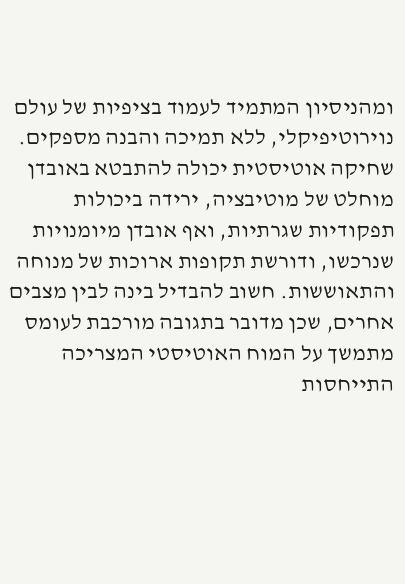ומהניסיון המתמיד לעמוד בציפיות של עולם נוירוטיפיקלי, ללא תמיכה והבנה מספקים. שחיקה אוטיסטית יכולה להתבטא באובדן מוחלט של מוטיבציה, ירידה ביכולות תפקודיות שגרתיות, ואף אובדן מיומנויות שנרכשו, ודורשת תקופות ארוכות של מנוחה והתאוששות. חשוב להבדיל בינה לבין מצבים אחרים, שכן מדובר בתגובה מורכבת לעומס מתמשך על המוח האוטיסטי המצריכה התייחסות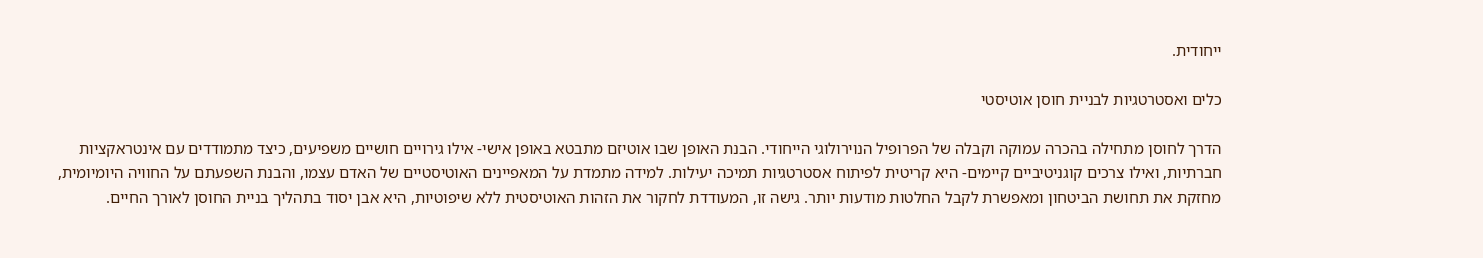ייחודית.

כלים ואסטרטגיות לבניית חוסן אוטיסטי

הדרך לחוסן מתחילה בהכרה עמוקה וקבלה של הפרופיל הנוירולוגי הייחודי. הבנת האופן שבו אוטיזם מתבטא באופן אישי- אילו גירויים חושיים משפיעים, כיצד מתמודדים עם אינטראקציות חברתיות, ואילו צרכים קוגניטיביים קיימים- היא קריטית לפיתוח אסטרטגיות תמיכה יעילות. למידה מתמדת על המאפיינים האוטיסטיים של האדם עצמו, והבנת השפעתם על החוויה היומיומית, מחזקת את תחושת הביטחון ומאפשרת לקבל החלטות מודעות יותר. גישה זו, המעודדת לחקור את הזהות האוטיסטית ללא שיפוטיות, היא אבן יסוד בתהליך בניית החוסן לאורך החיים.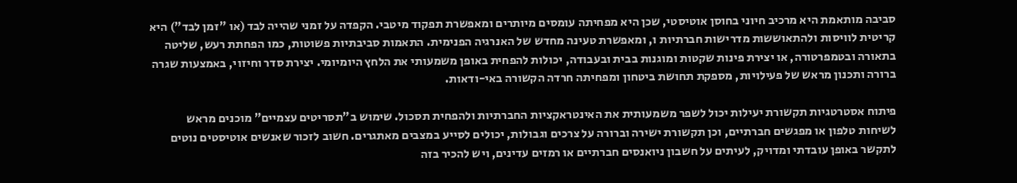סביבה מותאמת היא מרכיב חיוני בחוסן אוטיסטי, שכן היא מפחיתה עומסים מיותרים ומאפשרת תפקוד מיטבי. הקפדה על זמני שהייה לבד (או "זמן לבד") היא קריטית לוויסות ולהתאוששות מדרישות חברתיות ו, ומאפשרת טעינה מחדש של האנרגיה הפנימית. התאמות סביבתיות פשוטות, כמו הפחתת רעש, שליטה בתאורה ובטמפרטורה, או יצירת פינות שקטות ומוגנות בבית ובעבודה, יכולות להפחית באופן משמעותי את הלחץ היומיומי. יצירת סדר וחיזוי, באמצעות שגרה ברורה ותכנון מראש של פעילויות, מספקת תחושת ביטחון ומפחיתה חרדה הקשורה באי-ודאות.

פיתוח אסטרטגיות תקשורת יעילות יכול לשפר משמעותית את האינטראקציות החברתיות ולהפחית תסכול. שימוש ב"תסריטים עצמיים" מוכנים מראש לשיחות טלפון או מפגשים חברתיים, וכן תקשורת ישירה וברורה על צרכים וגבולות, יכולים לסייע במצבים מאתגרים. חשוב לזכור שאנשים אוטיסטים נוטים לתקשר באופן עובדתי ומדויק, לעיתים על חשבון ניואנסים חברתיים או רמזים עדינים, ויש להכיר בזה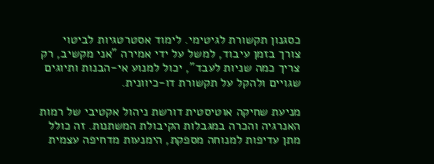כסגנון תקשורת לגיטימי. לימוד אסטרטגיות לביטוי צורך בזמן עיבוד, למשל על ידי אמירה "אני מקשיב, רק צריך כמה שניות לעבד", יכול למנוע אי-הבנות ותיוגים שגויים ולהקל על תקשורת דו-כיוונית.

מניעת שחיקה אוטיסטית דורשת ניהול אקטיבי של רמות האנרגיה והכרה במגבלות הקיבולת המשתנות. זה כולל מתן עדיפות למנוחה מספקת, הימנעות מדחיפה עצמית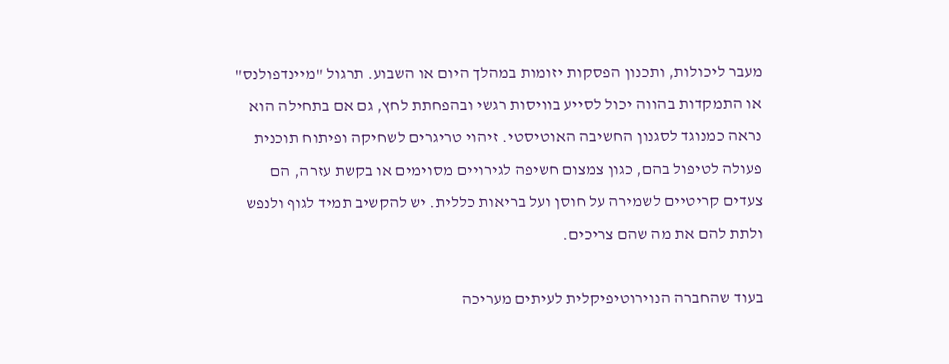מעבר ליכולות, ותכנון הפסקות יזומות במהלך היום או השבוע. תרגול "מיינדפולנס" או התמקדות בהווה יכול לסייע בוויסות רגשי ובהפחתת לחץ, גם אם בתחילה הוא נראה כמנוגד לסגנון החשיבה האוטיסטי. זיהוי טריגרים לשחיקה ופיתוח תוכנית פעולה לטיפול בהם, כגון צמצום חשיפה לגירויים מסוימים או בקשת עזרה, הם צעדים קריטיים לשמירה על חוסן ועל בריאות כללית. יש להקשיב תמיד לגוף ולנפש ולתת להם את מה שהם צריכים.

בעוד שהחברה הנוירוטיפיקלית לעיתים מעריכה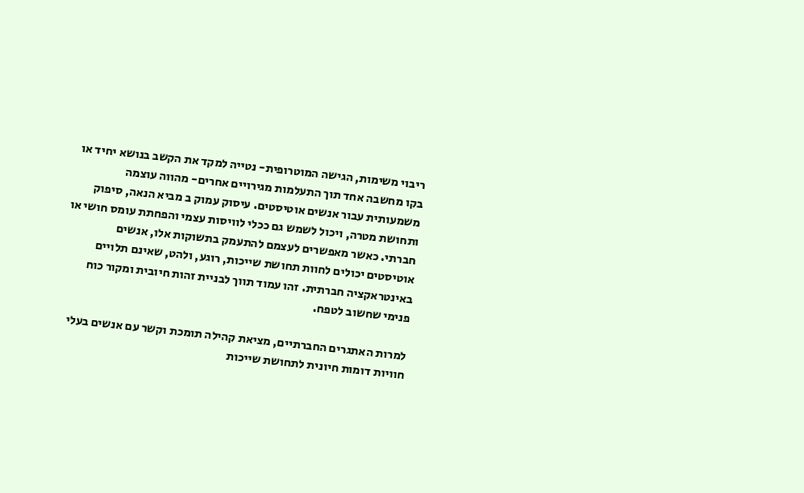ריבוי משימות, הגישה המוטרופית- נטייה למקד את הקשב בנושא יחיד או בקו מחשבה אחד תוך התעלמות מגירויים אחרים- מהווה עוצמה משמעותית עבור אנשים אוטיסטים. עיסוק עמוק ב מביא הנאה, סיפוק ותחושת מטרה, ויכול לשמש גם ככלי לוויסות עצמי והפחתת עומס חושי או חברתי. כאשר מאפשרים לעצמם להתעמק בתשוקות אלו, אנשים אוטיסטים יכולים לחוות תחושת שייכות, רוגע, ולהט, שאינם תלויים באינטראקציה חברתית. זהו עמוד תווך לבניית זהות חיובית ומקור כוח פנימי שחשוב לטפח.

למרות האתגרים החברתיים, מציאת קהילה תומכת וקשר עם אנשים בעלי חוויות דומות חיונית לתחושת שייכות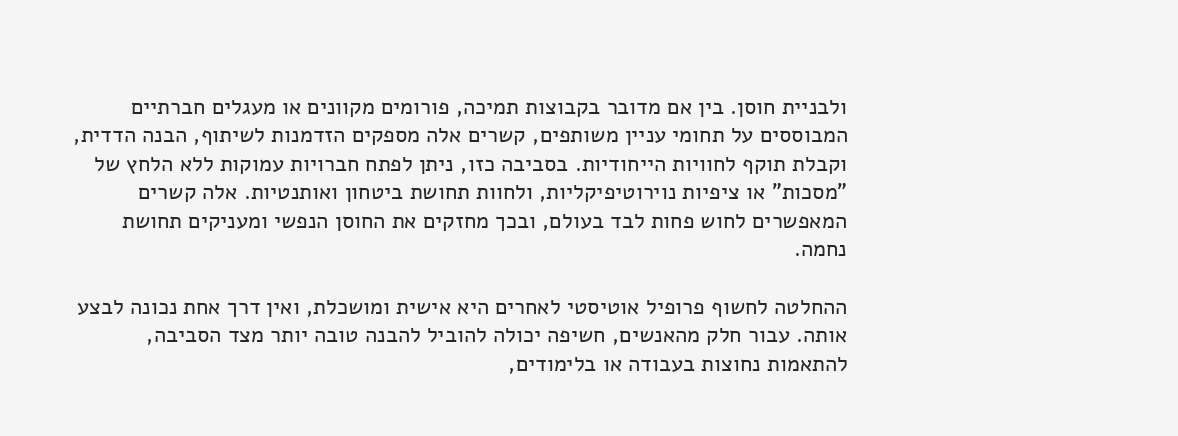ולבניית חוסן. בין אם מדובר בקבוצות תמיכה, פורומים מקוונים או מעגלים חברתיים המבוססים על תחומי עניין משותפים, קשרים אלה מספקים הזדמנות לשיתוף, הבנה הדדית, וקבלת תוקף לחוויות הייחודיות. בסביבה כזו, ניתן לפתח חברויות עמוקות ללא הלחץ של "מסכות" או ציפיות נוירוטיפיקליות, ולחוות תחושת ביטחון ואותנטיות. אלה קשרים המאפשרים לחוש פחות לבד בעולם, ובכך מחזקים את החוסן הנפשי ומעניקים תחושת נחמה.

ההחלטה לחשוף פרופיל אוטיסטי לאחרים היא אישית ומושכלת, ואין דרך אחת נכונה לבצע אותה. עבור חלק מהאנשים, חשיפה יכולה להוביל להבנה טובה יותר מצד הסביבה, להתאמות נחוצות בעבודה או בלימודים,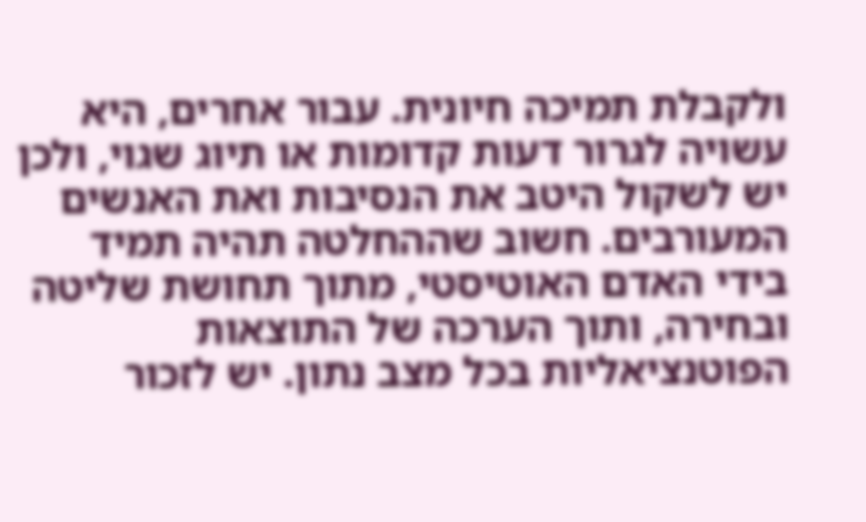ולקבלת תמיכה חיונית. עבור אחרים, היא עשויה לגרור דעות קדומות או תיוג שגוי, ולכן יש לשקול היטב את הנסיבות ואת האנשים המעורבים. חשוב שההחלטה תהיה תמיד בידי האדם האוטיסטי, מתוך תחושת שליטה ובחירה, ותוך הערכה של התוצאות הפוטנציאליות בכל מצב נתון. יש לזכור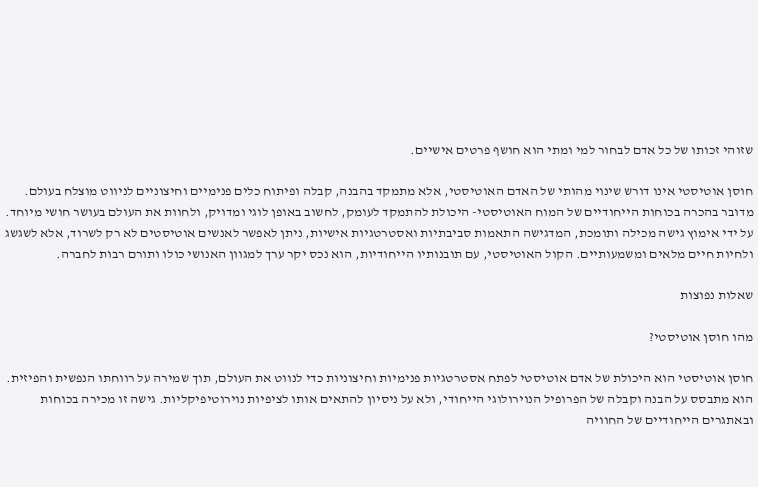שזוהי זכותו של כל אדם לבחור למי ומתי הוא חושף פרטים אישיים.

חוסן אוטיסטי אינו דורש שינוי מהותי של האדם האוטיסטי, אלא מתמקד בהבנה, קבלה ופיתוח כלים פנימיים וחיצוניים לניווט מוצלח בעולם. מדובר בהכרה בכוחות הייחודיים של המוח האוטיסטי- היכולת להתמקד לעומק, לחשוב באופן לוגי ומדויק, ולחוות את העולם בעושר חושי מיוחד. על ידי אימוץ גישה מכילה ותומכת, המדגישה התאמות סביבתיות ואסטרטגיות אישיות, ניתן לאפשר לאנשים אוטיסטים לא רק לשרוד, אלא לשגשג ולחיות חיים מלאים ומשמעותיים. הקול האוטיסטי, עם תובנותיו הייחודיות, הוא נכס יקר ערך למגוון האנושי כולו ותורם רבות לחברה.

שאלות נפוצות

מהו חוסן אוטיסטי?

חוסן אוטיסטי הוא היכולת של אדם אוטיסטי לפתח אסטרטגיות פנימיות וחיצוניות כדי לנווט את העולם, תוך שמירה על רווחתו הנפשית והפיזית. הוא מתבסס על הבנה וקבלה של הפרופיל הנוירולוגי הייחודי, ולא על ניסיון להתאים אותו לציפיות נוירוטיפיקליות. גישה זו מכירה בכוחות ובאתגרים הייחודיים של החוויה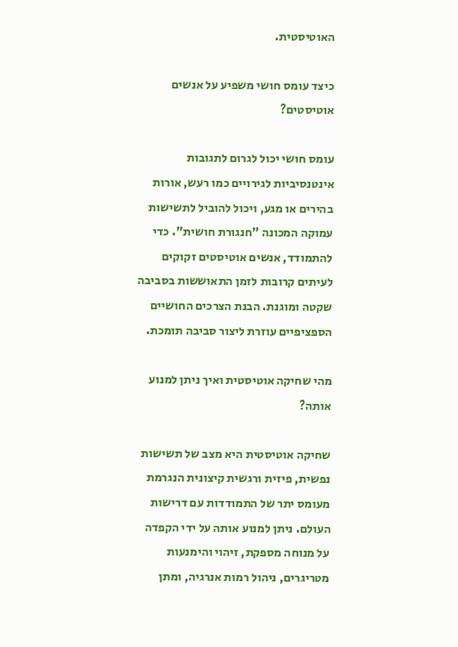האוטיסטית.

כיצד עומס חושי משפיע על אנשים אוטיסטים?

עומס חושי יכול לגרום לתגובות אינטנסיביות לגירויים כמו רעש, אורות בהירים או מגע, ויכול להוביל לתשישות עמוקה המכונה "חנגורת חושית". כדי להתמודד, אנשים אוטיסטים זקוקים לעיתים קרובות לזמן התאוששות בסביבה שקטה ומוגנת. הבנת הצרכים החושיים הספציפיים עוזרת ליצור סביבה תומכת.

מהי שחיקה אוטיסטית ואיך ניתן למנוע אותה?

שחיקה אוטיסטית היא מצב של תשישות נפשית, פיזית ורגשית קיצונית הנגרמת מעומס יתר של התמודדות עם דרישות העולם. ניתן למנוע אותה על ידי הקפדה על מנוחה מספקת, זיהוי והימנעות מטריגרים, ניהול רמות אנרגיה, ומתן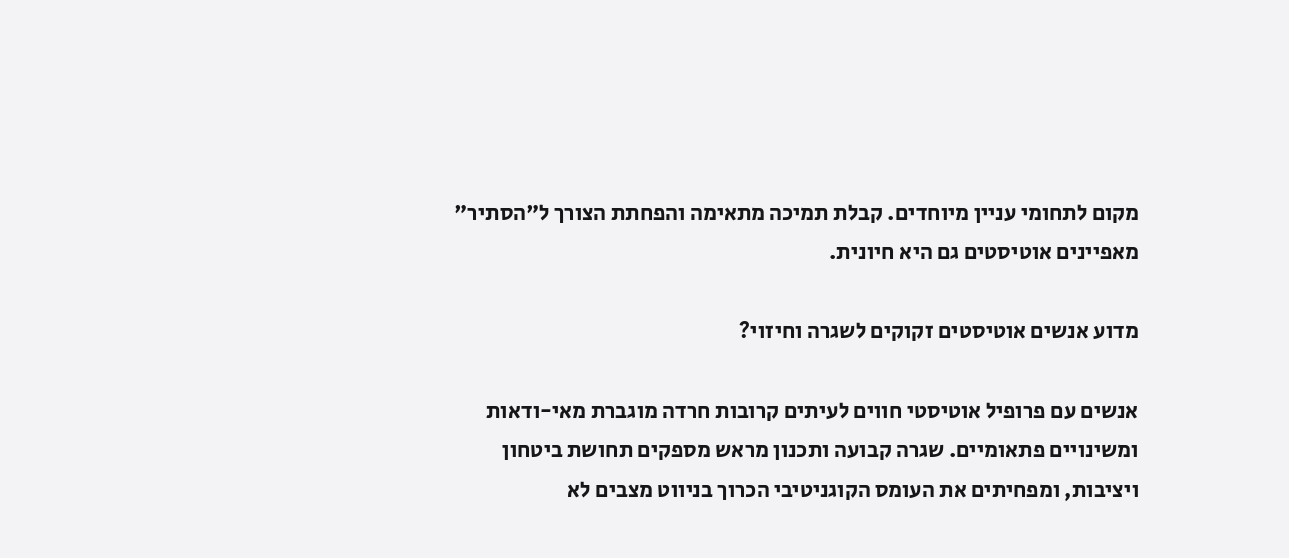מקום לתחומי עניין מיוחדים. קבלת תמיכה מתאימה והפחתת הצורך ל"הסתיר" מאפיינים אוטיסטים גם היא חיונית.

מדוע אנשים אוטיסטים זקוקים לשגרה וחיזוי?

אנשים עם פרופיל אוטיסטי חווים לעיתים קרובות חרדה מוגברת מאי-ודאות ומשינויים פתאומיים. שגרה קבועה ותכנון מראש מספקים תחושת ביטחון ויציבות, ומפחיתים את העומס הקוגניטיבי הכרוך בניווט מצבים לא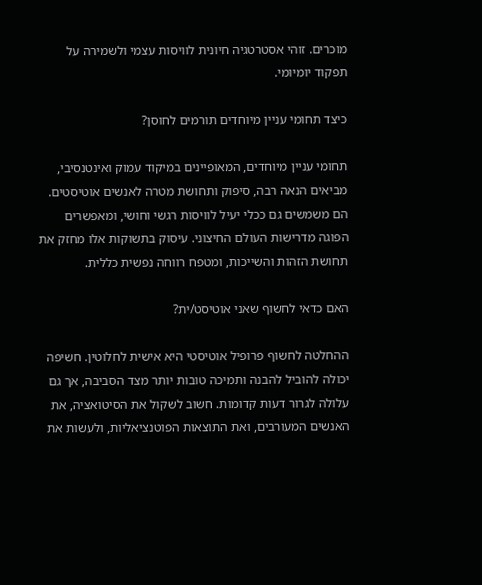מוכרים. זוהי אסטרטגיה חיונית לוויסות עצמי ולשמירה על תפקוד יומיומי.

כיצד תחומי עניין מיוחדים תורמים לחוסן?

תחומי עניין מיוחדים, המאופיינים במיקוד עמוק ואינטנסיבי, מביאים הנאה רבה, סיפוק ותחושת מטרה לאנשים אוטיסטים. הם משמשים גם ככלי יעיל לוויסות רגשי וחושי, ומאפשרים הפוגה מדרישות העולם החיצוני. עיסוק בתשוקות אלו מחזק את תחושת הזהות והשייכות, ומטפח רווחה נפשית כללית.

האם כדאי לחשוף שאני אוטיסט/ית?

ההחלטה לחשוף פרופיל אוטיסטי היא אישית לחלוטין. חשיפה יכולה להוביל להבנה ותמיכה טובות יותר מצד הסביבה, אך גם עלולה לגרור דעות קדומות. חשוב לשקול את הסיטואציה, את האנשים המעורבים, ואת התוצאות הפוטנציאליות, ולעשות את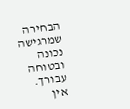הבחירה שמרגישה נכונה ובטוחה עבורך. אין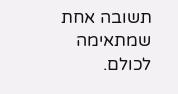תשובה אחת שמתאימה לכולם.